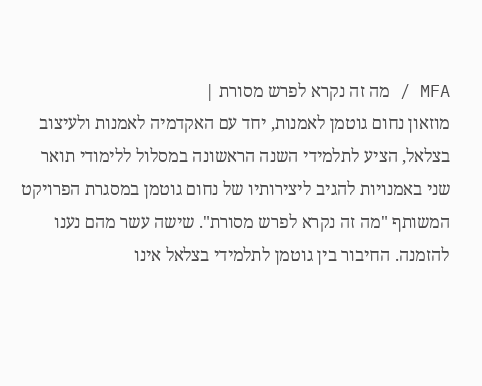MFA / מה זה נקרא לפרש מסורת |
מוזאון נחום גוטמן לאמנות, יחד עם האקדמיה לאמנות ולעיצוב בצלאל, הציע לתלמידי השנה הראשונה במסלול ללימודי תואר שני באמנויות להגיב ליצירותיו של נחום גוטמן במסגרת הפרויקט המשותף "מה זה נקרא לפרש מסורת". שישה עשר מהם נענו להזמנה. החיבור בין גוטמן לתלמידי בצלאל אינו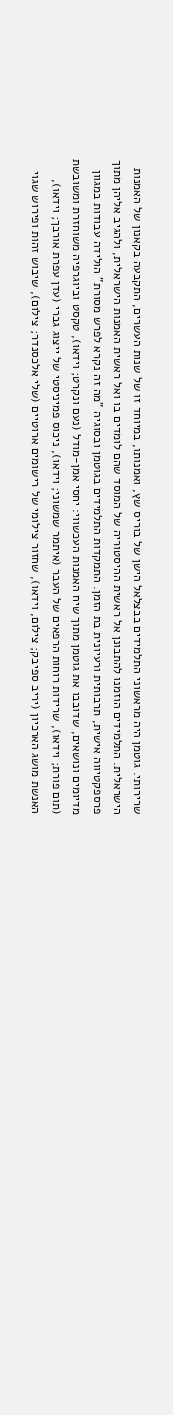שרירותי. גוטמן היה מראשוני התלמידים בבצלאל הישן של בוריס שץ, ואמנותו, במיוחד זו של שנות העשרים, התקבעה בקאנון של האמנות הישראלית. התלמידים הוזמנו להתבונן אל ראשית ההיסטוריה של המוסד שהם לומדים בו ואל ראשית האמנות הישראלית, ולהגיב אליהן מתוך פרספקטיווה אישית, תרבותית ורעיונית בת הזמן. התמקדות התלמידים בגוטמן ובסוגיה "מה זה נקרא לפרש מסורת" הולידה עבודות במגוון מדיומים ונושאים, שדובבו את גוטמן מתוך שיח האמנות העכשווי: יחסי אמן-מודל (נעם ונקרט; וידאו), טקסט וביוגרפיה משוחזרת ומשובשת (תום פורת; וידאו), שרידות רוחות הרפאים של העבר (איתמר שמשוני; וידאו), ניכוס פמיניסטי של ייצוג גברי (עדן עפרת אורבך; וידאו), האנשת מושג הארכיון (יריב ספיבק; צילום, וידאו), שחזור צילומי של רישומים ארוטיים (שלי אלכסנדר; צילום), שיבוש זהות ופירוש שגוי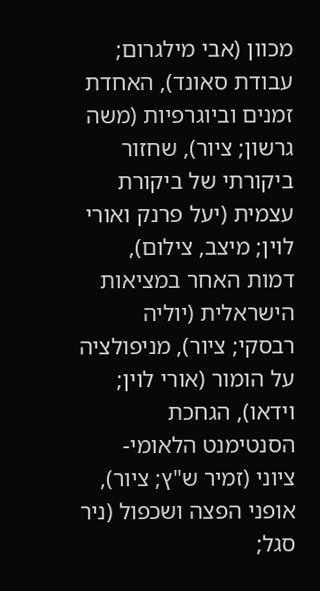מכוון (אבי מילגרום; עבודת סאונד), האחדת זמנים וביוגרפיות (משה גרשון; ציור), שחזור ביקורתי של ביקורת עצמית (יעל פרנק ואורי לוין; מיצב, צילום), דמות האחר במציאות הישראלית (יוליה רבסקי; ציור), מניפולציה על הומור (אורי לוין; וידאו), הגחכת הסנטימנט הלאומי- ציוני (זמיר ש"ץ; ציור), אופני הפצה ושכפול (ניר סגל;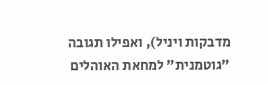מדבקות ויניל), ואפילו תגובה "גוטמנית" למחאת האוהלים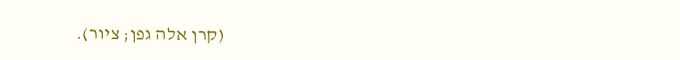(קרן אלה גפן; ציור).